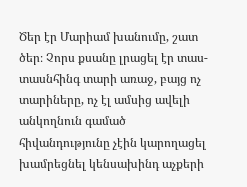Ծեր էր Մարիամ խանումը, շատ ծեր։ Չորս քսանը լրացել էր տաս-տասնհինգ տարի առաջ, բայց ոչ տարիները, ոչ էլ ամսից ավելի անկողնուն գամած հիվանդությունը չէին կարողացել խամրեցնել կենսախինդ աչքերի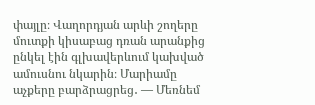փայլը։ Վաղորդյան արևի շողերը մուտքի կիսաբաց դռան արանքից ընկել էին գլխավերևում կախված ամուսնու նկարին։ Մարիամը աչքերը բարձրացրեց․ — Մեռնեմ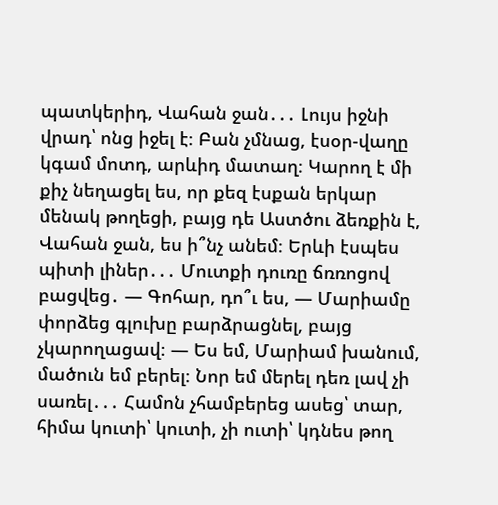պատկերիդ, Վահան ջան․․․ Լույս իջնի վրադ՝ ոնց իջել է։ Բան չմնաց, էսօր-վաղը կգամ մոտդ, արևիդ մատաղ։ Կարող է մի քիչ նեղացել ես, որ քեզ էսքան երկար մենակ թողեցի, բայց դե Աստծու ձեռքին է, Վահան ջան, ես ի՞նչ անեմ։ Երևի էսպես պիտի լիներ․․․ Մուտքի դուռը ճռռոցով բացվեց․ — Գոհար, դո՞ւ ես, — Մարիամը փորձեց գլուխը բարձրացնել, բայց չկարողացավ։ — Ես եմ, Մարիամ խանում, մածուն եմ բերել։ Նոր եմ մերել դեռ լավ չի սառել․․․ Համոն չհամբերեց ասեց՝ տար, հիմա կուտի՝ կուտի, չի ուտի՝ կդնես թող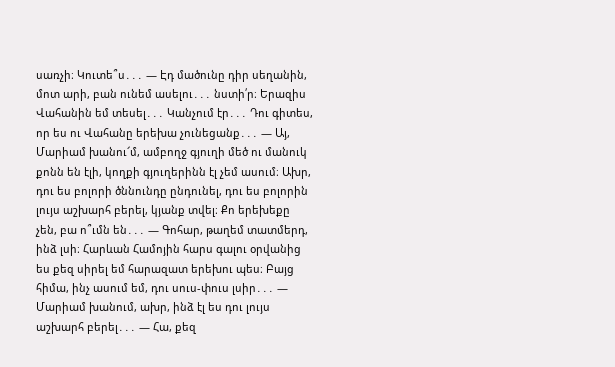սառչի։ Կուտե՞ս․․․ — Էդ մածունը դիր սեղանին, մոտ արի, բան ունեմ ասելու․․․ նստի՛ր։ Երազիս Վահանին եմ տեսել․․․ Կանչում էր․․․ Դու գիտես, որ ես ու Վահանը երեխա չունեցանք․․․ — Այ, Մարիամ խանու՜մ, ամբողջ գյուղի մեծ ու մանուկ քոնն են էլի, կողքի գյուղերինն էլ չեմ ասում։ Ախր, դու ես բոլորի ծննունդը ընդունել, դու ես բոլորին լույս աշխարհ բերել, կյանք տվել։ Քո երեխեքը չեն, բա ո՞ւմն են․․․ — Գոհար, թաղեմ տատմերդ, ինձ լսի։ Հարևան Համոյին հարս գալու օրվանից ես քեզ սիրել եմ հարազատ երեխու պես։ Բայց հիմա, ինչ ասում եմ, դու սուս-փուս լսիր․․․ — Մարիամ խանում, ախր, ինձ էլ ես դու լույս աշխարհ բերել․․․ — Հա, քեզ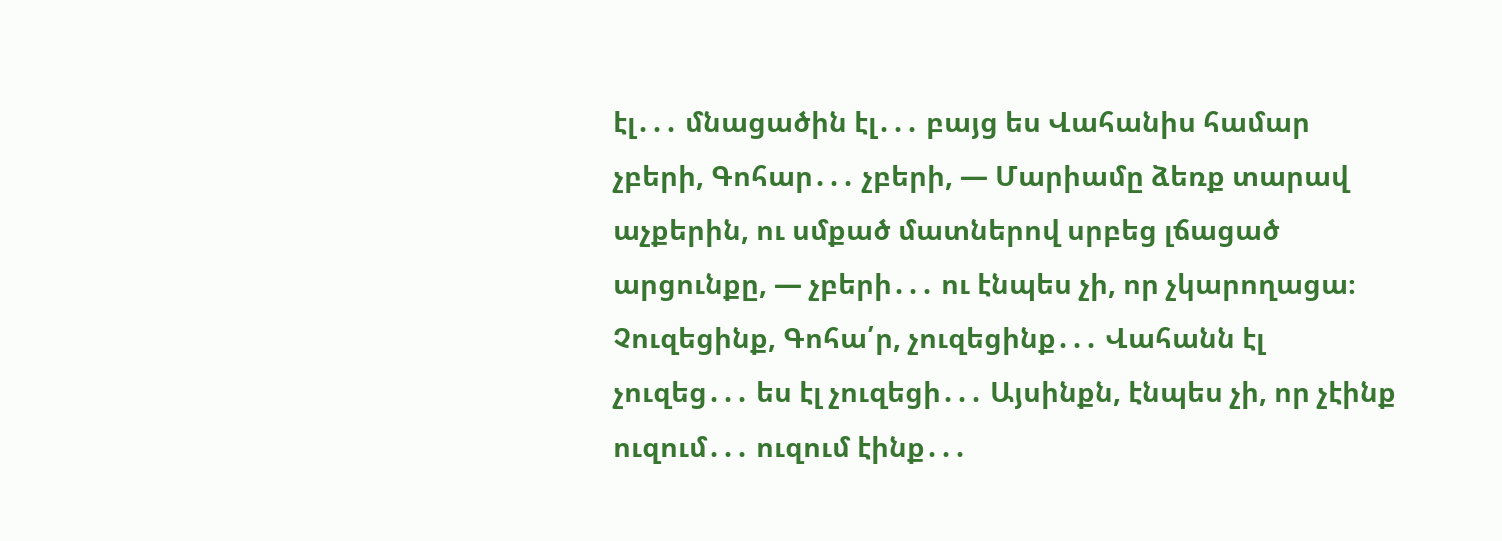էլ․․․ մնացածին էլ․․․ բայց ես Վահանիս համար չբերի, Գոհար․․․ չբերի, — Մարիամը ձեռք տարավ աչքերին, ու սմքած մատներով սրբեց լճացած արցունքը, — չբերի․․․ ու էնպես չի, որ չկարողացա։ Չուզեցինք, Գոհա՛ր, չուզեցինք․․․ Վահանն էլ չուզեց․․․ ես էլ չուզեցի․․․ Այսինքն, էնպես չի, որ չէինք ուզում․․․ ուզում էինք․․․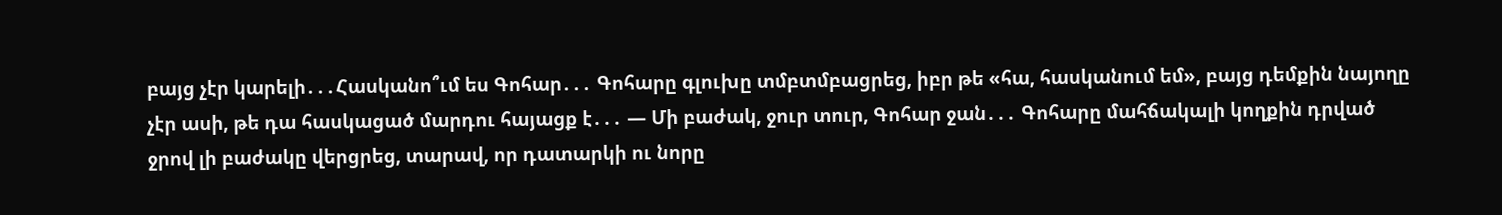բայց չէր կարելի․․․Հասկանո՞ւմ ես Գոհար․․․ Գոհարը գլուխը տմբտմբացրեց, իբր թե «հա, հասկանում եմ», բայց դեմքին նայողը չէր ասի, թե դա հասկացած մարդու հայացք է․․․ — Մի բաժակ, ջուր տուր, Գոհար ջան․․․ Գոհարը մահճակալի կողքին դրված ջրով լի բաժակը վերցրեց, տարավ, որ դատարկի ու նորը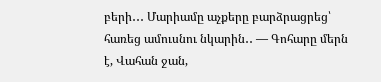բերի․․․ Մարիամը աչքերը բարձրացրեց՝ հառեց ամուսնու նկարին․․ — Գոհարը մերն է, Վահան ջան,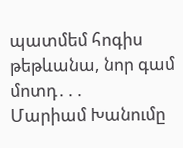պատմեմ հոգիս թեթևանա, նոր գամ մոտդ․․․
Մարիամ Խանումը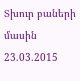Տխուր բաների մասին
23.03.2015